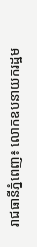រាជធានីភ្នំពេញ៖ លោកឧបនាយករដ្ឋម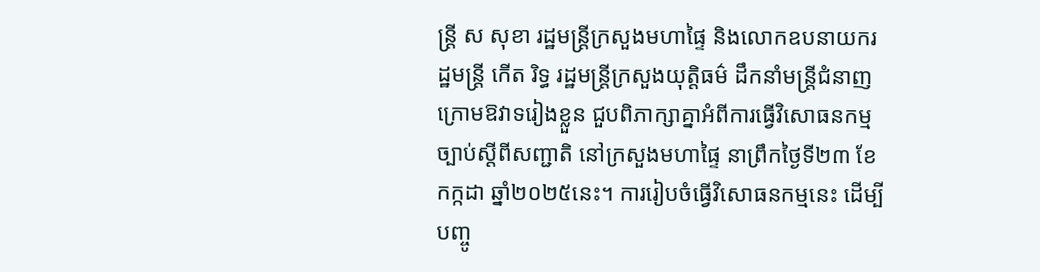ន្រ្តី ស សុខា រដ្ឋមន្រ្តីក្រសួងមហាផ្ទៃ និងលោកឧបនាយករដ្ឋមន្រ្តី កើត រិទ្ធ រដ្ឋមន្រ្តីក្រសួងយុត្តិធម៌ ដឹកនាំមន្រ្តីជំនាញក្រោមឱវាទរៀងខ្លួន ជួបពិភាក្សាគ្នាអំពីការធ្វើវិសោធនកម្មច្បាប់ស្តីពីសញ្ជាតិ នៅក្រសួងមហាផ្ទៃ នាព្រឹកថ្ងៃទី២៣ ខែកក្កដា ឆ្នាំ២០២៥នេះ។ ការរៀបចំធ្វើវិសោធនកម្មនេះ ដើម្បីបញ្ចូ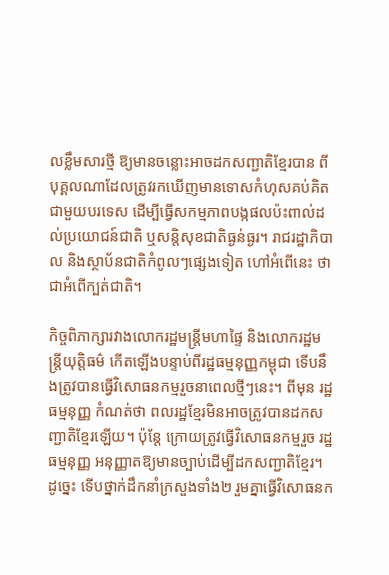លខ្លឹមសារថ្មី ឱ្យមានចន្លោះអាចដកសញ្ជាតិខ្មែរបាន ពីបុគ្គលណាដែលត្រូវរកឃើញមានទោសកំហុសគប់គិតជាមួយបរទេស ដើម្បីធ្វើសកម្មភាពបង្កផលប៉ះពាល់ដល់ប្រយោជន៍ជាតិ ឬសន្តិសុខជាតិធ្ងន់ធ្ងរ។ រាជរដ្ឋាភិបាល និងស្ថាប័នជាតិកំពូលៗផ្សេងទៀត ហៅអំពើនេះ ថាជាអំពើក្បត់ជាតិ។

កិច្ចពិភាក្សារវាងលោករដ្ឋមន្រ្តីមហាផ្ទៃ និងលោករដ្ឋមន្រ្តីយុត្តិធម៌ កើតឡើងបន្ទាប់ពីរដ្ឋធម្មនុញ្ញកម្ពុជា ទើបនឹងត្រូវបានធ្វើវិសោធនកម្មរួចនាពេលថ្មីៗនេះ។ ពីមុន រដ្ឋធម្មនុញ្ញ កំណត់ថា ពលរដ្ឋខ្មែរមិនអាចត្រូវបានដកសញ្ជាតិខ្មែរឡើយ។ ប៉ុន្តែ ក្រោយត្រូវធ្វើវិសោធនកម្មរួច រដ្ឋធម្មនុញ្ញ អនុញ្ញាតឱ្យមានច្បាប់ដើម្បីដកសញ្ជាតិខ្មែរ។ ដូច្នេះ ទើបថ្នាក់ដឹកនាំក្រសួងទាំង២ រួមគ្នាធ្វើវិសោធនក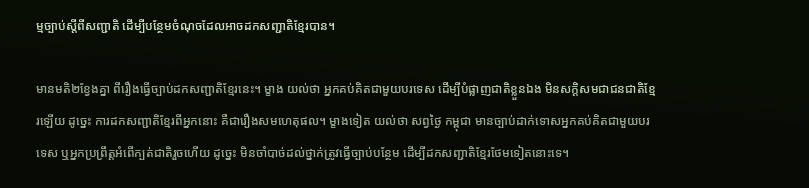ម្មច្បាប់ស្តីពីសញ្ជាតិ ដើម្បីបន្ថែមចំណុចដែលអាចដកសញ្ជាតិខ្មែរបាន។

មានមតិ២ខ្វែងគ្នា ពីរឿងធ្វើច្បាប់ដកសញ្ជាតិខ្មែរនេះ។ ម្ខាង យល់ថា អ្នកគប់គិតជាមួយបរទេស ដើម្បីបំផ្លាញជាតិខ្លួនឯង មិនសក្តិសមជាជនជាតិខ្មែរឡើយ ដូច្នេះ ការដកសញ្ជាតិខ្មែរពីអ្នកនោះ គឺជារឿងសមហេតុផល។ ម្ខាងទៀត យល់ថា សព្វថ្ងៃ កម្ពុជា មានច្បាប់ដាក់ទោសអ្នកគប់គិតជាមួយបរទេស ឬអ្នកប្រព្រឹត្តអំពើក្បត់ជាតិរួចហើយ ដូច្នេះ មិនចាំបាច់ដល់ថ្នាក់ត្រូវធ្វើច្បាប់បន្ថែម ដើម្បីដកសញ្ជាតិខ្មែរថែមទៀតនោះទេ។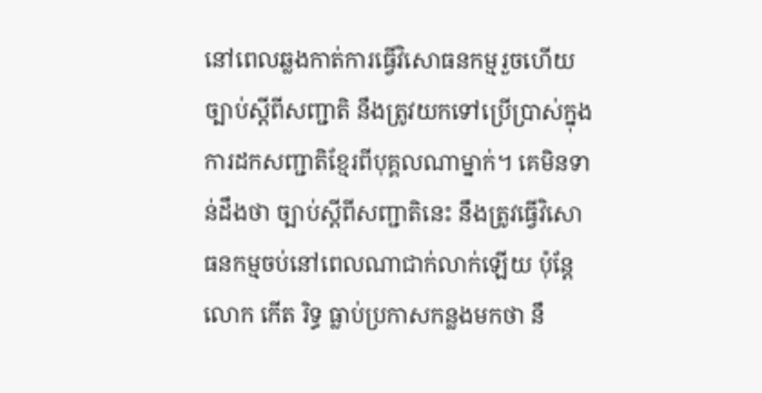នៅពេលឆ្លងកាត់ការធ្វើវិសោធនកម្មរួចហើយ ច្បាប់ស្តីពីសញ្ជាតិ នឹងត្រូវយកទៅប្រើប្រាស់ក្នុងការដកសញ្ជាតិខ្មែរពីបុគ្គលណាម្នាក់។ គេមិនទាន់ដឹងថា ច្បាប់ស្តីពីសញ្ជាតិនេះ នឹងត្រូវធ្វើវិសោធនកម្មចប់នៅពេលណាជាក់លាក់ឡើយ ប៉ុន្តែលោក កើត រិទ្ធ ធ្លាប់ប្រកាសកន្លងមកថា នឹ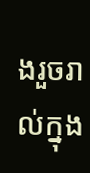ងរួចរាល់ក្នុង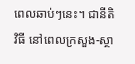ពេលឆាប់ៗនេះ។ ជានីតិវិធី នៅពេលក្រសួង-ស្ថា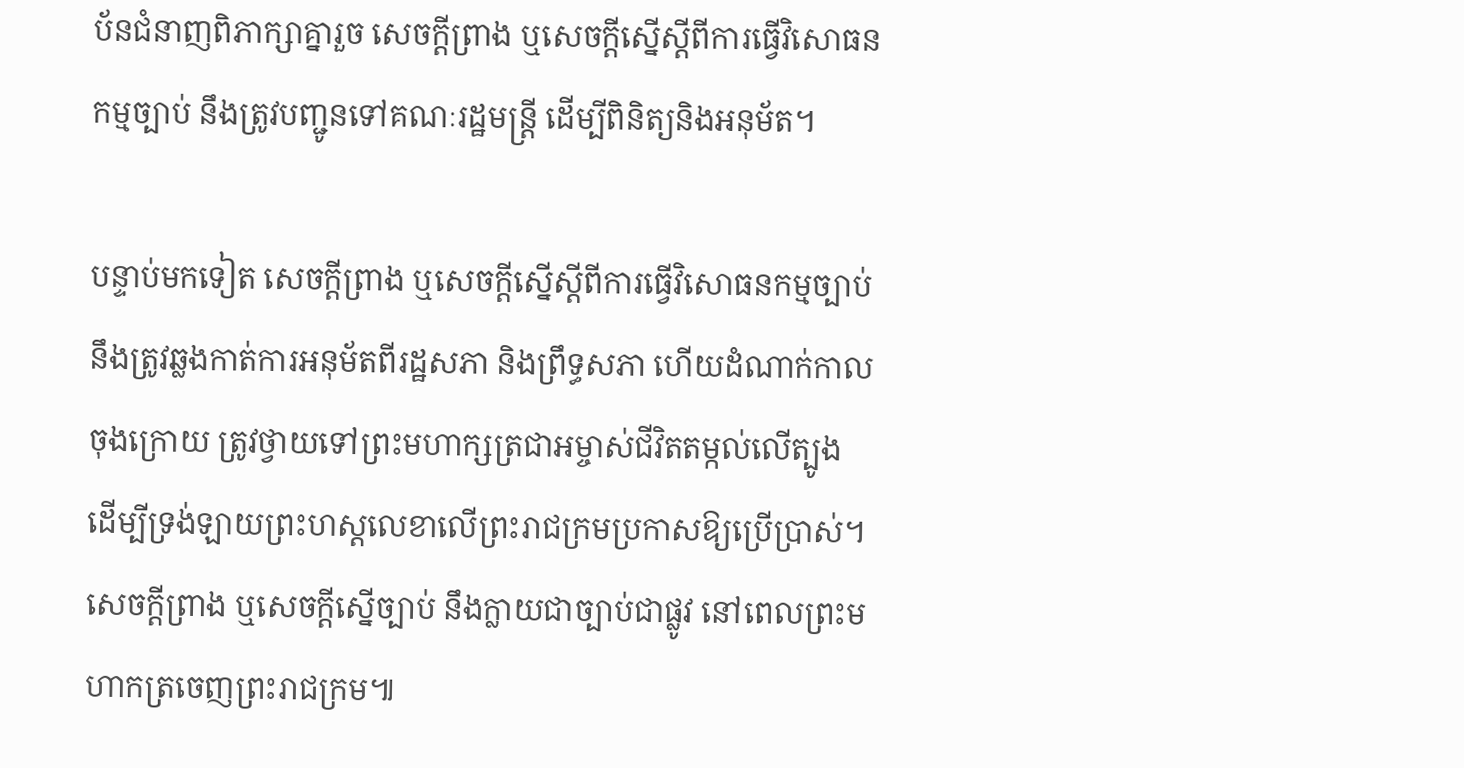ប័នជំនាញពិភាក្សាគ្នារួច សេចក្តីព្រាង ឬសេចក្តីស្នើស្តីពីការធ្វើវិសោធនកម្មច្បាប់ នឹងត្រូវបញ្ជូនទៅគណៈរដ្ឋមន្រ្តី ដើម្បីពិនិត្យនិងអនុម័ត។

បន្ទាប់មកទៀត សេចក្តីព្រាង ឬសេចក្តីស្នើស្តីពីការធ្វើវិសោធនកម្មច្បាប់ នឹងត្រូវឆ្លងកាត់ការអនុម័តពីរដ្ឋសភា និងព្រឹទ្ធសភា ហើយដំណាក់កាលចុងក្រោយ ត្រូវថ្វាយទៅព្រះមហាក្សត្រជាអម្ចាស់ជីវិតតម្កល់លើត្បូង ដើម្បីទ្រង់ឡាយព្រះហស្តលេខាលើព្រះរាជក្រមប្រកាសឱ្យប្រើប្រាស់។ សេចក្តីព្រាង ឬសេចក្តីស្នើច្បាប់ នឹងក្លាយជាច្បាប់ជាផ្លូវ នៅពេលព្រះមហាកត្រចេញព្រះរាជក្រម៕